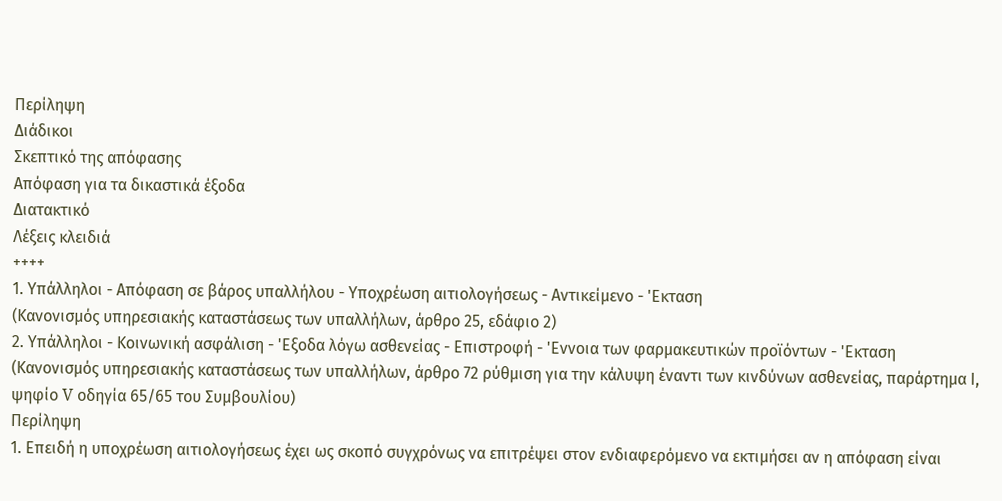Περίληψη
Διάδικοι
Σκεπτικό της απόφασης
Απόφαση για τα δικαστικά έξοδα
Διατακτικό
Λέξεις κλειδιά
++++
1. Υπάλληλοι - Απόφαση σε βάρος υπαλλήλου - Υποχρέωση αιτιολογήσεως - Αντικείμενο - 'Εκταση
(Κανονισμός υπηρεσιακής καταστάσεως των υπαλλήλων, άρθρο 25, εδάφιο 2)
2. Υπάλληλοι - Κοινωνική ασφάλιση - 'Εξοδα λόγω ασθενείας - Επιστροφή - 'Εννοια των φαρμακευτικών προϊόντων - 'Εκταση
(Κανονισμός υπηρεσιακής καταστάσεως των υπαλλήλων, άρθρο 72 ρύθμιση για την κάλυψη έναντι των κινδύνων ασθενείας, παράρτημα Ι, ψηφίο V οδηγία 65/65 του Συμβουλίου)
Περίληψη
1. Επειδή η υποχρέωση αιτιολογήσεως έχει ως σκοπό συγχρόνως να επιτρέψει στον ενδιαφερόμενο να εκτιμήσει αν η απόφαση είναι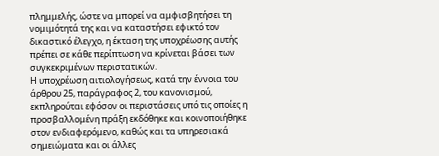πλημμελής, ώστε να μπορεί να αμφισβητήσει τη νομιμότητά της και να καταστήσει εφικτό τον δικαστικό έλεγχο, η έκταση της υποχρέωσης αυτής πρέπει σε κάθε περίπτωση να κρίνεται βάσει των συγκεκριμένων περιστατικών.
Η υποχρέωση αιτιολογήσεως, κατά την έννοια του άρθρου 25, παράγραφος 2, του κανονισμού, εκπληρούται εφόσον οι περιστάσεις υπό τις οποίες η προσβαλλομένη πράξη εκδόθηκε και κοινοποιήθηκε στον ενδιαφερόμενο, καθώς και τα υπηρεσιακά σημειώματα και οι άλλες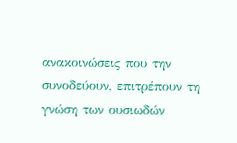ανακοινώσεις που την συνοδεύουν, επιτρέπουν τη γνώση των ουσιωδών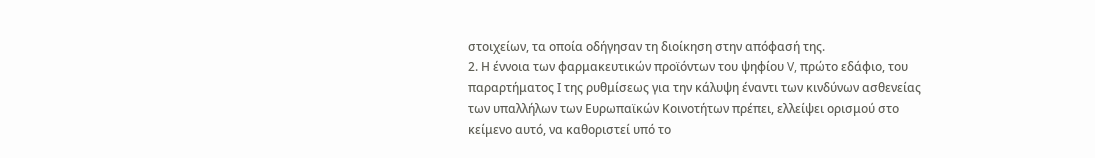στοιχείων, τα οποία οδήγησαν τη διοίκηση στην απόφασή της.
2. Η έννοια των φαρμακευτικών προϊόντων του ψηφίου V, πρώτο εδάφιο, του παραρτήματος Ι της ρυθμίσεως για την κάλυψη έναντι των κινδύνων ασθενείας των υπαλλήλων των Ευρωπαϊκών Κοινοτήτων πρέπει, ελλείψει ορισμού στο κείμενο αυτό, να καθοριστεί υπό το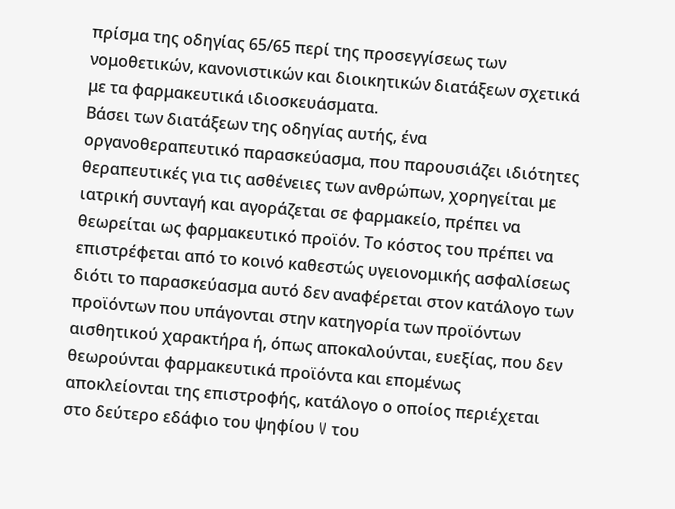πρίσμα της οδηγίας 65/65 περί της προσεγγίσεως των νομοθετικών, κανονιστικών και διοικητικών διατάξεων σχετικά με τα φαρμακευτικά ιδιοσκευάσματα.
Βάσει των διατάξεων της οδηγίας αυτής, ένα οργανοθεραπευτικό παρασκεύασμα, που παρουσιάζει ιδιότητες θεραπευτικές για τις ασθένειες των ανθρώπων, χορηγείται με ιατρική συνταγή και αγοράζεται σε φαρμακείο, πρέπει να θεωρείται ως φαρμακευτικό προϊόν. Το κόστος του πρέπει να επιστρέφεται από το κοινό καθεστώς υγειονομικής ασφαλίσεως διότι το παρασκεύασμα αυτό δεν αναφέρεται στον κατάλογο των προϊόντων που υπάγονται στην κατηγορία των προϊόντων αισθητικού χαρακτήρα ή, όπως αποκαλούνται, ευεξίας, που δεν θεωρούνται φαρμακευτικά προϊόντα και επομένως αποκλείονται της επιστροφής, κατάλογο ο οποίος περιέχεται στο δεύτερο εδάφιο του ψηφίου V του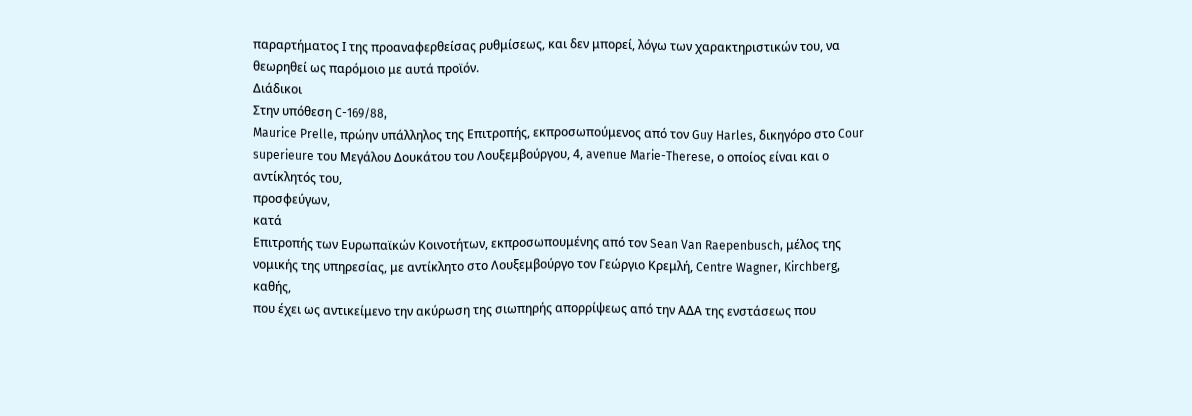παραρτήματος Ι της προαναφερθείσας ρυθμίσεως, και δεν μπορεί, λόγω των χαρακτηριστικών του, να θεωρηθεί ως παρόμοιο με αυτά προϊόν.
Διάδικοι
Στην υπόθεση C-169/88,
Maurice Prelle, πρώην υπάλληλος της Επιτροπής, εκπροσωπούμενος από τον Guy Harles, δικηγόρο στο Cour superieure του Μεγάλου Δουκάτου του Λουξεμβούργου, 4, avenue Marie-Therese, ο οποίος είναι και ο αντίκλητός του,
προσφεύγων,
κατά
Επιτροπής των Ευρωπαϊκών Κοινοτήτων, εκπροσωπουμένης από τον Sean Van Raepenbusch, μέλος της νομικής της υπηρεσίας, με αντίκλητο στο Λουξεμβούργο τον Γεώργιο Κρεμλή, Centre Wagner, Kirchberg,
καθής,
που έχει ως αντικείμενο την ακύρωση της σιωπηρής απορρίψεως από την ΑΔΑ της ενστάσεως που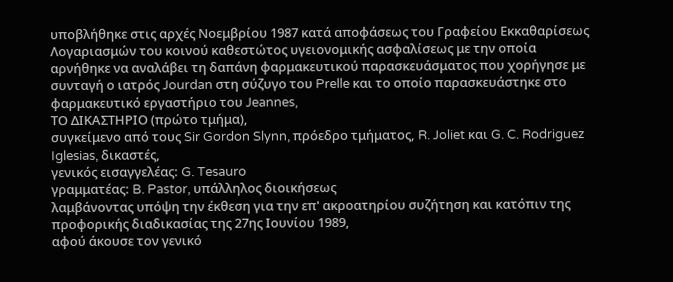υποβλήθηκε στις αρχές Νοεμβρίου 1987 κατά αποφάσεως του Γραφείου Εκκαθαρίσεως Λογαριασμών του κοινού καθεστώτος υγειονομικής ασφαλίσεως με την οποία αρνήθηκε να αναλάβει τη δαπάνη φαρμακευτικού παρασκευάσματος που χορήγησε με συνταγή ο ιατρός Jourdan στη σύζυγο του Prelle και το οποίο παρασκευάστηκε στο φαρμακευτικό εργαστήριο του Jeannes,
ΤΟ ΔΙΚΑΣΤΗΡΙΟ (πρώτο τμήμα),
συγκείμενο από τους Sir Gordon Slynn, πρόεδρο τμήματος, R. Joliet και G. C. Rodriguez Iglesias, δικαστές,
γενικός εισαγγελέας: G. Tesauro
γραμματέας: B. Pastor, υπάλληλος διοικήσεως
λαμβάνοντας υπόψη την έκθεση για την επ' ακροατηρίου συζήτηση και κατόπιν της προφορικής διαδικασίας της 27ης Ιουνίου 1989,
αφού άκουσε τον γενικό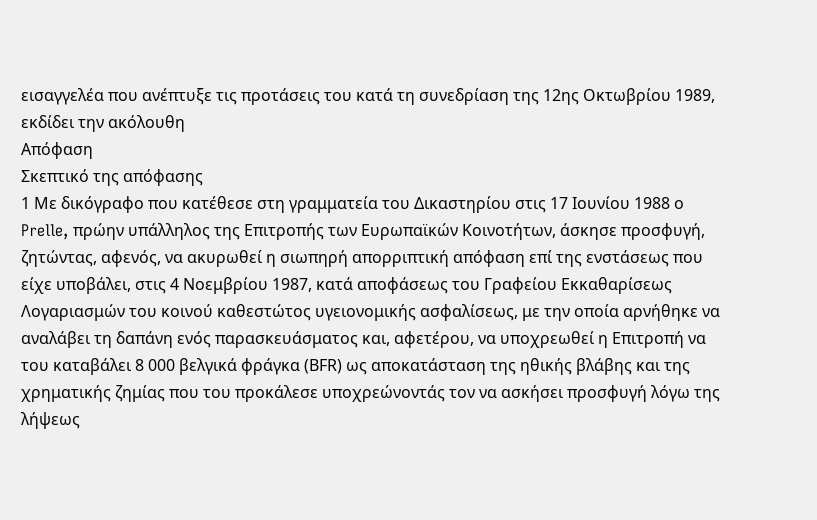εισαγγελέα που ανέπτυξε τις προτάσεις του κατά τη συνεδρίαση της 12ης Οκτωβρίου 1989,
εκδίδει την ακόλουθη
Απόφαση
Σκεπτικό της απόφασης
1 Με δικόγραφο που κατέθεσε στη γραμματεία του Δικαστηρίου στις 17 Ιουνίου 1988 ο Prelle, πρώην υπάλληλος της Επιτροπής των Ευρωπαϊκών Κοινοτήτων, άσκησε προσφυγή, ζητώντας, αφενός, να ακυρωθεί η σιωπηρή απορριπτική απόφαση επί της ενστάσεως που είχε υποβάλει, στις 4 Νοεμβρίου 1987, κατά αποφάσεως του Γραφείου Εκκαθαρίσεως Λογαριασμών του κοινού καθεστώτος υγειονομικής ασφαλίσεως, με την οποία αρνήθηκε να αναλάβει τη δαπάνη ενός παρασκευάσματος και, αφετέρου, να υποχρεωθεί η Επιτροπή να του καταβάλει 8 000 βελγικά φράγκα (ΒFR) ως αποκατάσταση της ηθικής βλάβης και της χρηματικής ζημίας που του προκάλεσε υποχρεώνοντάς τον να ασκήσει προσφυγή λόγω της λήψεως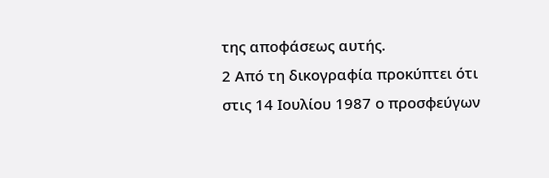της αποφάσεως αυτής.
2 Από τη δικογραφία προκύπτει ότι στις 14 Ιουλίου 1987 ο προσφεύγων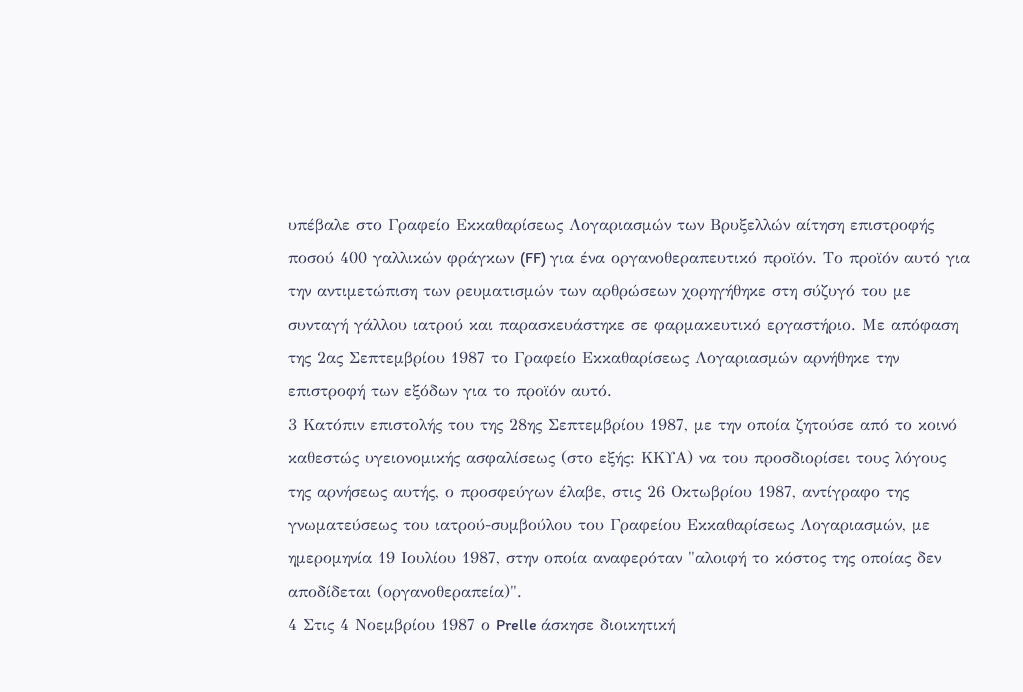υπέβαλε στο Γραφείο Εκκαθαρίσεως Λογαριασμών των Βρυξελλών αίτηση επιστροφής ποσού 400 γαλλικών φράγκων (FF) για ένα οργανοθεραπευτικό προϊόν. Το προϊόν αυτό για την αντιμετώπιση των ρευματισμών των αρθρώσεων χορηγήθηκε στη σύζυγό του με συνταγή γάλλου ιατρού και παρασκευάστηκε σε φαρμακευτικό εργαστήριο. Με απόφαση της 2ας Σεπτεμβρίου 1987 το Γραφείο Εκκαθαρίσεως Λογαριασμών αρνήθηκε την επιστροφή των εξόδων για το προϊόν αυτό.
3 Κατόπιν επιστολής του της 28ης Σεπτεμβρίου 1987, με την οποία ζητούσε από το κοινό καθεστώς υγειονομικής ασφαλίσεως (στο εξής: ΚΚΥΑ) να του προσδιορίσει τους λόγους της αρνήσεως αυτής, ο προσφεύγων έλαβε, στις 26 Οκτωβρίου 1987, αντίγραφο της γνωματεύσεως του ιατρού-συμβούλου του Γραφείου Εκκαθαρίσεως Λογαριασμών, με ημερομηνία 19 Ιουλίου 1987, στην οποία αναφερόταν "αλοιφή το κόστος της οποίας δεν αποδίδεται (οργανοθεραπεία)".
4 Στις 4 Νοεμβρίου 1987 ο Prelle άσκησε διοικητική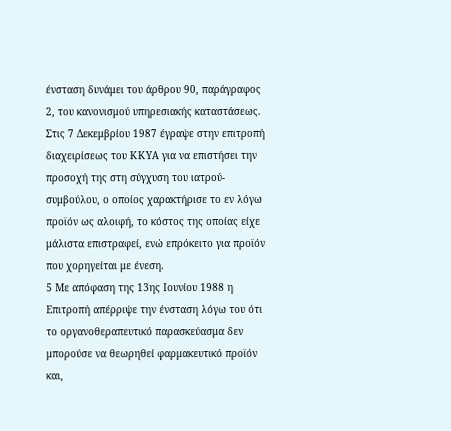ένσταση δυνάμει του άρθρου 90, παράγραφος 2, του κανονισμού υπηρεσιακής καταστάσεως. Στις 7 Δεκεμβρίου 1987 έγραψε στην επιτροπή διαχειρίσεως του ΚΚΥΑ για να επιστήσει την προσοχή της στη σύγχυση του ιατρού-συμβούλου, ο οποίος χαρακτήρισε το εν λόγω προϊόν ως αλοιφή, το κόστος της οποίας είχε μάλιστα επιστραφεί, ενώ επρόκειτο για προϊόν που χορηγείται με ένεση.
5 Με απόφαση της 13ης Ιουνίου 1988 η Επιτροπή απέρριψε την ένσταση λόγω του ότι το οργανοθεραπευτικό παρασκεύασμα δεν μπορούσε να θεωρηθεί φαρμακευτικό προϊόν και,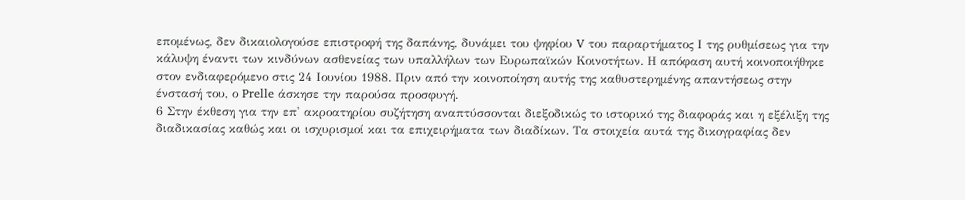επομένως, δεν δικαιολογούσε επιστροφή της δαπάνης, δυνάμει του ψηφίου V του παραρτήματος Ι της ρυθμίσεως για την κάλυψη έναντι των κινδύνων ασθενείας των υπαλλήλων των Ευρωπαϊκών Κοινοτήτων. Η απόφαση αυτή κοινοποιήθηκε στον ενδιαφερόμενο στις 24 Ιουνίου 1988. Πριν από την κοινοποίηση αυτής της καθυστερημένης απαντήσεως στην ένστασή του, ο Prelle άσκησε την παρούσα προσφυγή.
6 Στην έκθεση για την επ' ακροατηρίου συζήτηση αναπτύσσονται διεξοδικώς το ιστορικό της διαφοράς και η εξέλιξη της διαδικασίας καθώς και οι ισχυρισμοί και τα επιχειρήματα των διαδίκων. Τα στοιχεία αυτά της δικογραφίας δεν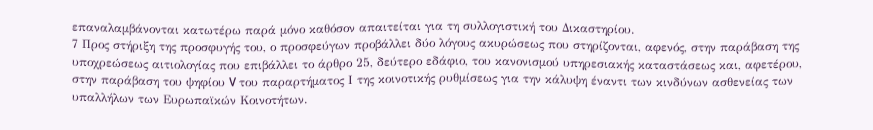επαναλαμβάνονται κατωτέρω παρά μόνο καθόσον απαιτείται για τη συλλογιστική του Δικαστηρίου.
7 Προς στήριξη της προσφυγής του, ο προσφεύγων προβάλλει δύο λόγους ακυρώσεως που στηρίζονται, αφενός, στην παράβαση της υποχρεώσεως αιτιολογίας που επιβάλλει το άρθρο 25, δεύτερο εδάφιο, του κανονισμού υπηρεσιακής καταστάσεως και, αφετέρου, στην παράβαση του ψηφίου V του παραρτήματος Ι της κοινοτικής ρυθμίσεως για την κάλυψη έναντι των κινδύνων ασθενείας των υπαλλήλων των Ευρωπαϊκών Κοινοτήτων.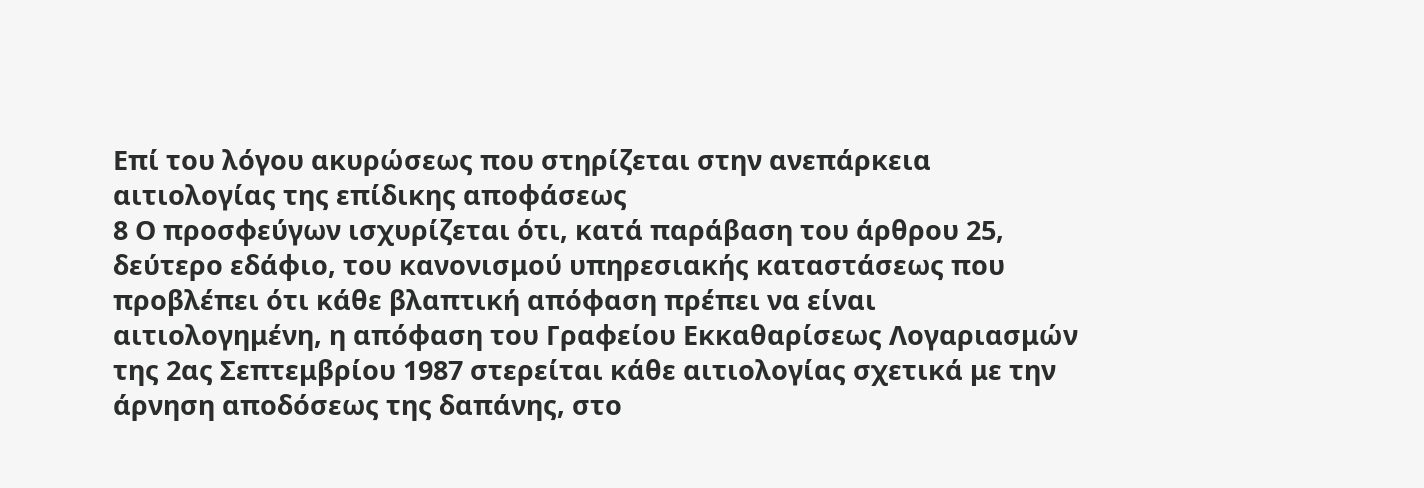Επί του λόγου ακυρώσεως που στηρίζεται στην ανεπάρκεια αιτιολογίας της επίδικης αποφάσεως
8 Ο προσφεύγων ισχυρίζεται ότι, κατά παράβαση του άρθρου 25, δεύτερο εδάφιο, του κανονισμού υπηρεσιακής καταστάσεως που προβλέπει ότι κάθε βλαπτική απόφαση πρέπει να είναι αιτιολογημένη, η απόφαση του Γραφείου Εκκαθαρίσεως Λογαριασμών της 2ας Σεπτεμβρίου 1987 στερείται κάθε αιτιολογίας σχετικά με την άρνηση αποδόσεως της δαπάνης, στο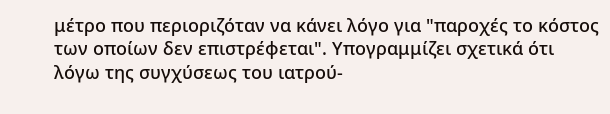μέτρο που περιοριζόταν να κάνει λόγο για "παροχές το κόστος των οποίων δεν επιστρέφεται". Υπογραμμίζει σχετικά ότι λόγω της συγχύσεως του ιατρού-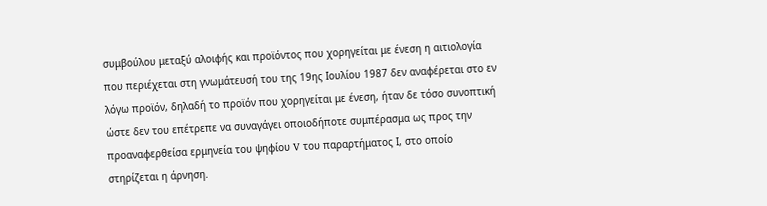συμβούλου μεταξύ αλοιφής και προϊόντος που χορηγείται με ένεση η αιτιολογία που περιέχεται στη γνωμάτευσή του της 19ης Ιουλίου 1987 δεν αναφέρεται στο εν λόγω προϊόν, δηλαδή το προϊόν που χορηγείται με ένεση, ήταν δε τόσο συνοπτική ώστε δεν του επέτρεπε να συναγάγει οποιοδήποτε συμπέρασμα ως προς την προαναφερθείσα ερμηνεία του ψηφίου V του παραρτήματος Ι, στο οποίο στηρίζεται η άρνηση.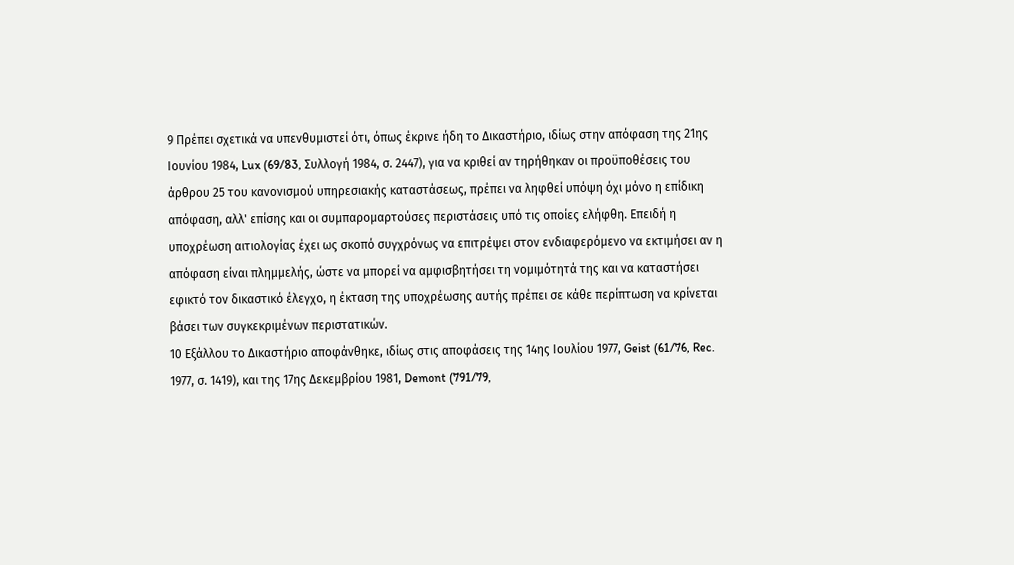9 Πρέπει σχετικά να υπενθυμιστεί ότι, όπως έκρινε ήδη το Δικαστήριο, ιδίως στην απόφαση της 21ης Ιουνίου 1984, Lux (69/83, Συλλογή 1984, σ. 2447), για να κριθεί αν τηρήθηκαν οι προϋποθέσεις του άρθρου 25 του κανονισμού υπηρεσιακής καταστάσεως, πρέπει να ληφθεί υπόψη όχι μόνο η επίδικη απόφαση, αλλ' επίσης και οι συμπαρομαρτούσες περιστάσεις υπό τις οποίες ελήφθη. Επειδή η υποχρέωση αιτιολογίας έχει ως σκοπό συγχρόνως να επιτρέψει στον ενδιαφερόμενο να εκτιμήσει αν η απόφαση είναι πλημμελής, ώστε να μπορεί να αμφισβητήσει τη νομιμότητά της και να καταστήσει εφικτό τον δικαστικό έλεγχο, η έκταση της υποχρέωσης αυτής πρέπει σε κάθε περίπτωση να κρίνεται βάσει των συγκεκριμένων περιστατικών.
10 Εξάλλου το Δικαστήριο αποφάνθηκε, ιδίως στις αποφάσεις της 14ης Ιουλίου 1977, Geist (61/76, Rec. 1977, σ. 1419), και της 17ης Δεκεμβρίου 1981, Demont (791/79,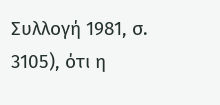Συλλογή 1981, σ. 3105), ότι η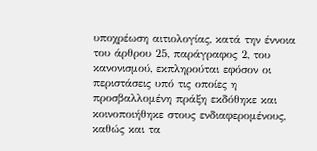υποχρέωση αιτιολογίας, κατά την έννοια του άρθρου 25, παράγραφος 2, του κανονισμού, εκπληρούται εφόσον οι περιστάσεις υπό τις οποίες η προσβαλλομένη πράξη εκδόθηκε και κοινοποιήθηκε στους ενδιαφερομένους, καθώς και τα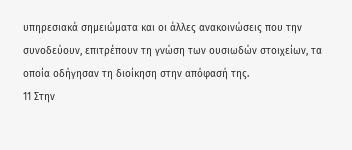υπηρεσιακά σημειώματα και οι άλλες ανακοινώσεις που την συνοδεύουν, επιτρέπουν τη γνώση των ουσιωδών στοιχείων, τα οποία οδήγησαν τη διοίκηση στην απόφασή της.
11 Στην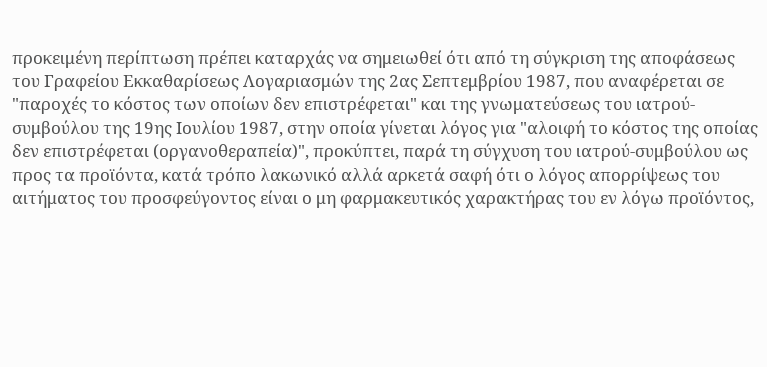προκειμένη περίπτωση πρέπει καταρχάς να σημειωθεί ότι από τη σύγκριση της αποφάσεως του Γραφείου Εκκαθαρίσεως Λογαριασμών της 2ας Σεπτεμβρίου 1987, που αναφέρεται σε "παροχές το κόστος των οποίων δεν επιστρέφεται" και της γνωματεύσεως του ιατρού-συμβούλου της 19ης Ιουλίου 1987, στην οποία γίνεται λόγος για "αλοιφή το κόστος της οποίας δεν επιστρέφεται (οργανοθεραπεία)", προκύπτει, παρά τη σύγχυση του ιατρού-συμβούλου ως προς τα προϊόντα, κατά τρόπο λακωνικό αλλά αρκετά σαφή ότι ο λόγος απορρίψεως του αιτήματος του προσφεύγοντος είναι ο μη φαρμακευτικός χαρακτήρας του εν λόγω προϊόντος,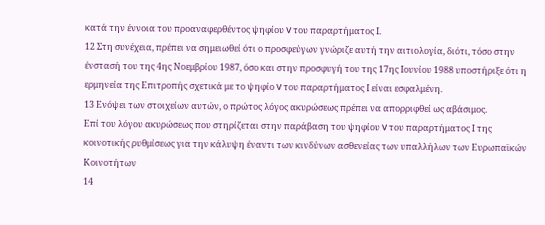κατά την έννοια του προαναφερθέντος ψηφίου V του παραρτήματος Ι.
12 Στη συνέχεια, πρέπει να σημειωθεί ότι ο προσφεύγων γνώριζε αυτή την αιτιολογία, διότι, τόσο στην ένστασή του της 4ης Νοεμβρίου 1987, όσο και στην προσφυγή του της 17ης Ιουνίου 1988 υποστήριξε ότι η ερμηνεία της Επιτροπής σχετικά με το ψηφίο V του παραρτήματος Ι είναι εσφαλμένη.
13 Ενόψει των στοιχείων αυτών, ο πρώτος λόγος ακυρώσεως πρέπει να απορριφθεί ως αβάσιμος.
Επί του λόγου ακυρώσεως που στηρίζεται στην παράβαση του ψηφίου V του παραρτήματος Ι της κοινοτικής ρυθμίσεως για την κάλυψη έναντι των κινδύνων ασθενείας των υπαλλήλων των Ευρωπαϊκών Κοινοτήτων
14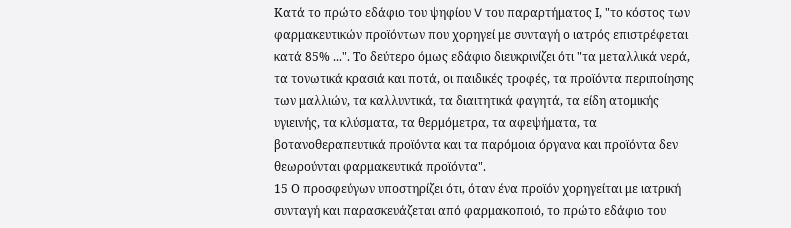Κατά το πρώτο εδάφιο του ψηφίου V του παραρτήματος Ι, "το κόστος των φαρμακευτικών προϊόντων που χορηγεί με συνταγή ο ιατρός επιστρέφεται κατά 85% ...". Το δεύτερο όμως εδάφιο διευκρινίζει ότι "τα μεταλλικά νερά, τα τονωτικά κρασιά και ποτά, οι παιδικές τροφές, τα προϊόντα περιποίησης των μαλλιών, τα καλλυντικά, τα διαιτητικά φαγητά, τα είδη ατομικής υγιεινής, τα κλύσματα, τα θερμόμετρα, τα αφεψήματα, τα βοτανοθεραπευτικά προϊόντα και τα παρόμοια όργανα και προϊόντα δεν θεωρούνται φαρμακευτικά προϊόντα".
15 Ο προσφεύγων υποστηρίζει ότι, όταν ένα προϊόν χορηγείται με ιατρική συνταγή και παρασκευάζεται από φαρμακοποιό, το πρώτο εδάφιο του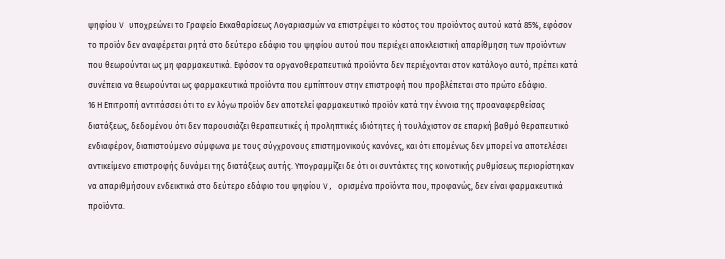ψηφίου V υποχρεώνει το Γραφείο Εκκαθαρίσεως Λογαριασμών να επιστρέψει το κόστος του προϊόντος αυτού κατά 85%, εφόσον το προϊόν δεν αναφέρεται ρητά στο δεύτερο εδάφιο του ψηφίου αυτού που περιέχει αποκλειστική απαρίθμηση των προϊόντων που θεωρούνται ως μη φαρμακευτικά. Εφόσον τα οργανοθεραπευτικά προϊόντα δεν περιέχονται στον κατάλογο αυτό, πρέπει κατά συνέπεια να θεωρούνται ως φαρμακευτικά προϊόντα που εμπίπτουν στην επιστροφή που προβλέπεται στο πρώτο εδάφιο.
16 Η Επιτροπή αντιτάσσει ότι το εν λόγω προϊόν δεν αποτελεί φαρμακευτικό προϊόν κατά την έννοια της προαναφερθείσας διατάξεως, δεδομένου ότι δεν παρουσιάζει θεραπευτικές ή προληπτικές ιδιότητες ή τουλάχιστον σε επαρκή βαθμό θεραπευτικό ενδιαφέρον, διαπιστούμενο σύμφωνα με τους σύγχρονους επιστημονικούς κανόνες, και ότι επομένως δεν μπορεί να αποτελέσει αντικείμενο επιστροφής δυνάμει της διατάξεως αυτής. Υπογραμμίζει δε ότι οι συντάκτες της κοινοτικής ρυθμίσεως περιορίστηκαν να απαριθμήσουν ενδεικτικά στο δεύτερο εδάφιο του ψηφίου V, ορισμένα προϊόντα που, προφανώς, δεν είναι φαρμακευτικά προϊόντα.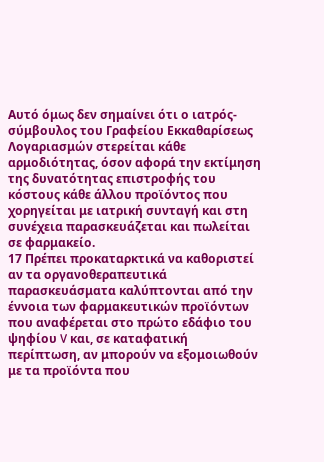Αυτό όμως δεν σημαίνει ότι ο ιατρός-σύμβουλος του Γραφείου Εκκαθαρίσεως Λογαριασμών στερείται κάθε αρμοδιότητας, όσον αφορά την εκτίμηση της δυνατότητας επιστροφής του κόστους κάθε άλλου προϊόντος που χορηγείται με ιατρική συνταγή και στη συνέχεια παρασκευάζεται και πωλείται σε φαρμακείο.
17 Πρέπει προκαταρκτικά να καθοριστεί αν τα οργανοθεραπευτικά παρασκευάσματα καλύπτονται από την έννοια των φαρμακευτικών προϊόντων που αναφέρεται στο πρώτο εδάφιο του ψηφίου V και, σε καταφατική περίπτωση, αν μπορούν να εξομοιωθούν με τα προϊόντα που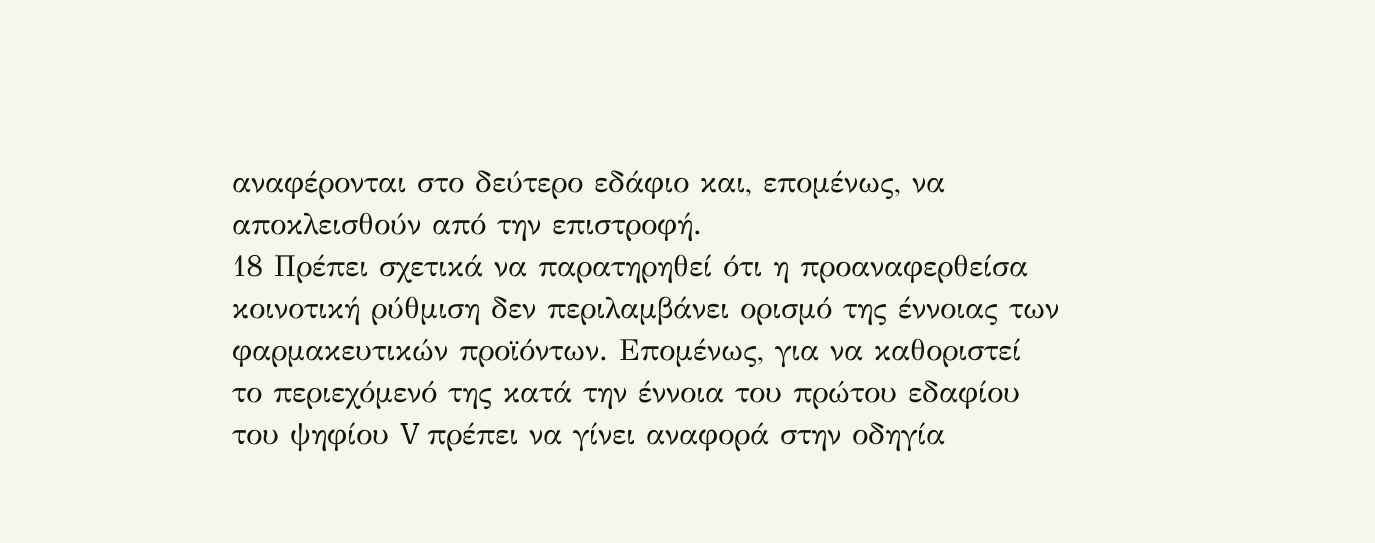αναφέρονται στο δεύτερο εδάφιο και, επομένως, να αποκλεισθούν από την επιστροφή.
18 Πρέπει σχετικά να παρατηρηθεί ότι η προαναφερθείσα κοινοτική ρύθμιση δεν περιλαμβάνει ορισμό της έννοιας των φαρμακευτικών προϊόντων. Επομένως, για να καθοριστεί το περιεχόμενό της κατά την έννοια του πρώτου εδαφίου του ψηφίου V πρέπει να γίνει αναφορά στην οδηγία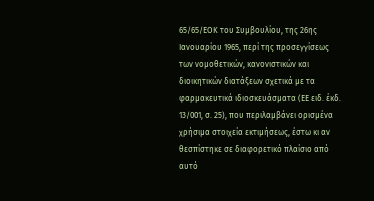65/65/ΕΟΚ του Συμβουλίου, της 26ης Ιανουαρίου 1965, περί της προσεγγίσεως των νομοθετικών, κανονιστικών και διοικητικών διατάξεων σχετικά με τα φαρμακευτικά ιδιοσκευάσματα (ΕΕ ειδ. έκδ. 13/001, σ. 25), που περιλαμβάνει ορισμένα χρήσιμα στοιχεία εκτιμήσεως, έστω κι αν θεσπίστηκε σε διαφορετικό πλαίσιο από αυτό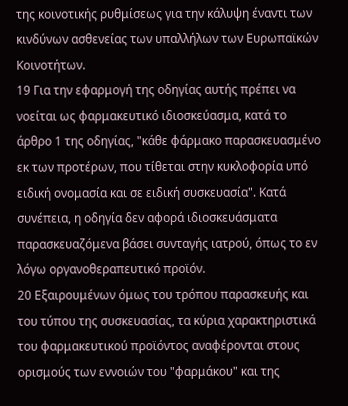της κοινοτικής ρυθμίσεως για την κάλυψη έναντι των κινδύνων ασθενείας των υπαλλήλων των Ευρωπαϊκών Κοινοτήτων.
19 Για την εφαρμογή της οδηγίας αυτής πρέπει να νοείται ως φαρμακευτικό ιδιοσκεύασμα, κατά το άρθρο 1 της οδηγίας, "κάθε φάρμακο παρασκευασμένο εκ των προτέρων, που τίθεται στην κυκλοφορία υπό ειδική ονομασία και σε ειδική συσκευασία". Κατά συνέπεια, η οδηγία δεν αφορά ιδιοσκευάσματα παρασκευαζόμενα βάσει συνταγής ιατρού, όπως το εν λόγω οργανοθεραπευτικό προϊόν.
20 Εξαιρουμένων όμως του τρόπου παρασκευής και του τύπου της συσκευασίας, τα κύρια χαρακτηριστικά του φαρμακευτικού προϊόντος αναφέρονται στους ορισμούς των εννοιών του "φαρμάκου" και της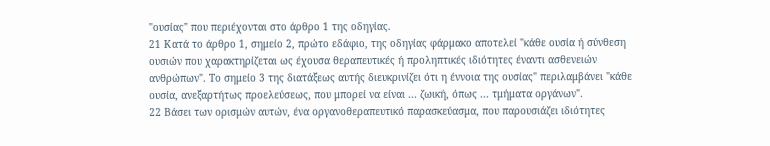"ουσίας" που περιέχονται στο άρθρο 1 της οδηγίας.
21 Κατά το άρθρο 1, σημείο 2, πρώτο εδάφιο, της οδηγίας φάρμακο αποτελεί "κάθε ουσία ή σύνθεση ουσιών που χαρακτηρίζεται ως έχουσα θεραπευτικές ή προληπτικές ιδιότητες έναντι ασθενειών ανθρώπων". Το σημείο 3 της διατάξεως αυτής διευκρινίζει ότι η έννοια της ουσίας" περιλαμβάνει "κάθε ουσία, ανεξαρτήτως προελεύσεως, που μπορεί να είναι ... ζωική, όπως ... τμήματα οργάνων".
22 Βάσει των ορισμών αυτών, ένα οργανοθεραπευτικό παρασκεύασμα, που παρουσιάζει ιδιότητες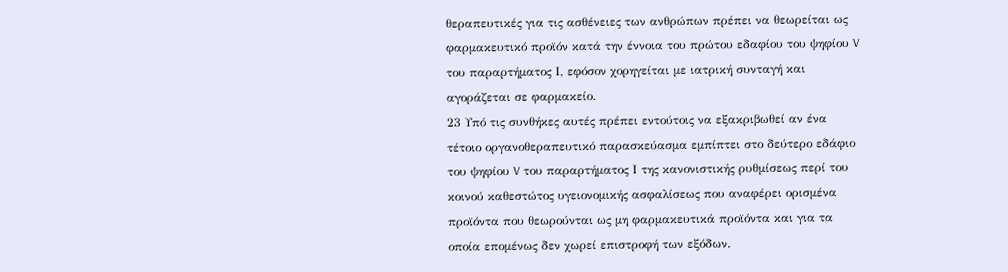θεραπευτικές για τις ασθένειες των ανθρώπων πρέπει να θεωρείται ως φαρμακευτικό προϊόν κατά την έννοια του πρώτου εδαφίου του ψηφίου V του παραρτήματος Ι, εφόσον χορηγείται με ιατρική συνταγή και αγοράζεται σε φαρμακείο.
23 Υπό τις συνθήκες αυτές πρέπει εντούτοις να εξακριβωθεί αν ένα τέτοιο οργανοθεραπευτικό παρασκεύασμα εμπίπτει στο δεύτερο εδάφιο του ψηφίου V του παραρτήματος Ι της κανονιστικής ρυθμίσεως περί του κοινού καθεστώτος υγειονομικής ασφαλίσεως που αναφέρει ορισμένα προϊόντα που θεωρούνται ως μη φαρμακευτικά προϊόντα και για τα οποία επομένως δεν χωρεί επιστροφή των εξόδων.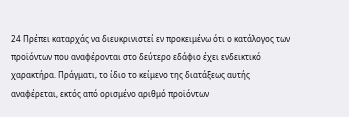24 Πρέπει καταρχάς να διευκρινιστεί εν προκειμένω ότι ο κατάλογος των προϊόντων που αναφέρονται στο δεύτερο εδάφιο έχει ενδεικτικό χαρακτήρα. Πράγματι, το ίδιο το κείμενο της διατάξεως αυτής αναφέρεται, εκτός από ορισμένο αριθμό προϊόντων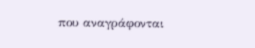που αναγράφονται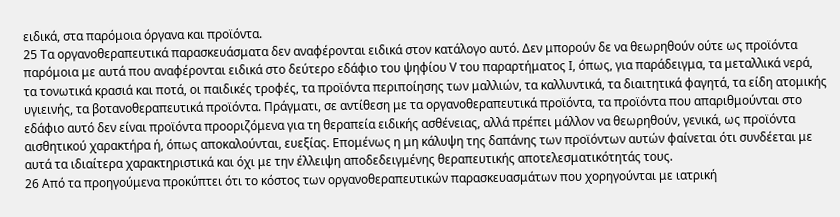ειδικά, στα παρόμοια όργανα και προϊόντα.
25 Τα οργανοθεραπευτικά παρασκευάσματα δεν αναφέρονται ειδικά στον κατάλογο αυτό. Δεν μπορούν δε να θεωρηθούν ούτε ως προϊόντα παρόμοια με αυτά που αναφέρονται ειδικά στο δεύτερο εδάφιο του ψηφίου V του παραρτήματος Ι, όπως, για παράδειγμα, τα μεταλλικά νερά, τα τονωτικά κρασιά και ποτά, οι παιδικές τροφές, τα προϊόντα περιποίησης των μαλλιών, τα καλλυντικά, τα διαιτητικά φαγητά, τα είδη ατομικής υγιεινής, τα βοτανοθεραπευτικά προϊόντα. Πράγματι, σε αντίθεση με τα οργανοθεραπευτικά προϊόντα, τα προϊόντα που απαριθμούνται στο εδάφιο αυτό δεν είναι προϊόντα προοριζόμενα για τη θεραπεία ειδικής ασθένειας, αλλά πρέπει μάλλον να θεωρηθούν, γενικά, ως προϊόντα αισθητικού χαρακτήρα ή, όπως αποκαλούνται, ευεξίας. Επομένως η μη κάλυψη της δαπάνης των προϊόντων αυτών φαίνεται ότι συνδέεται με αυτά τα ιδιαίτερα χαρακτηριστικά και όχι με την έλλειψη αποδεδειγμένης θεραπευτικής αποτελεσματικότητάς τους.
26 Από τα προηγούμενα προκύπτει ότι το κόστος των οργανοθεραπευτικών παρασκευασμάτων που χορηγούνται με ιατρική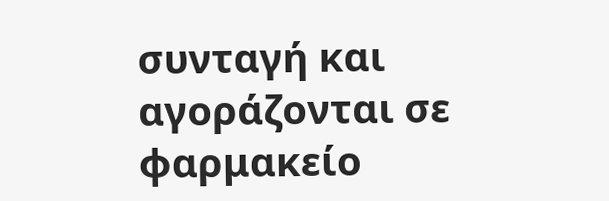συνταγή και αγοράζονται σε φαρμακείο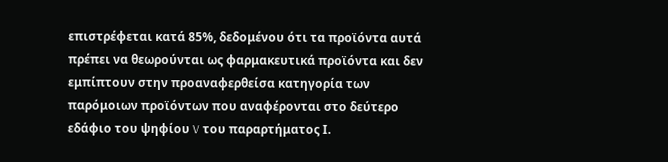επιστρέφεται κατά 85%, δεδομένου ότι τα προϊόντα αυτά πρέπει να θεωρούνται ως φαρμακευτικά προϊόντα και δεν εμπίπτουν στην προαναφερθείσα κατηγορία των παρόμοιων προϊόντων που αναφέρονται στο δεύτερο εδάφιο του ψηφίου V του παραρτήματος Ι.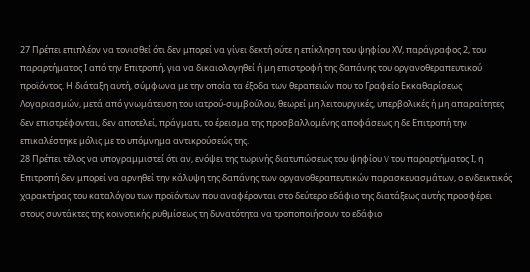27 Πρέπει επιπλέον να τονισθεί ότι δεν μπορεί να γίνει δεκτή ούτε η επίκληση του ψηφίου ΧV, παράγραφος 2, του παραρτήματος Ι από την Επιτροπή, για να δικαιολογηθεί ή μη επιστροφή της δαπάνης του οργανοθεραπευτικού προϊόντος. Η διάταξη αυτή, σύμφωνα με την οποία τα έξοδα των θεραπειών που το Γραφείο Εκκαθαρίσεως Λογαριασμών, μετά από γνωμάτευση του ιατρού-συμβούλου, θεωρεί μη λειτουργικές, υπερβολικές ή μη απαραίτητες δεν επιστρέφονται, δεν αποτελεί, πράγματι, το έρεισμα της προσβαλλομένης αποφάσεως η δε Επιτροπή την επικαλέστηκε μόλις με το υπόμνημα αντικρούσεώς της.
28 Πρέπει τέλος να υπογραμμιστεί ότι αν, ενόψει της τωρινής διατυπώσεως του ψηφίου V του παραρτήματος Ι, η Επιτροπή δεν μπορεί να αρνηθεί την κάλυψη της δαπάνης των οργανοθεραπευτικών παρασκευασμάτων, ο ενδεικτικός χαρακτήρας του καταλόγου των προϊόντων που αναφέρονται στο δεύτερο εδάφιο της διατάξεως αυτής προσφέρει στους συντάκτες της κοινοτικής ρυθμίσεως τη δυνατότητα να τροποποιήσουν το εδάφιο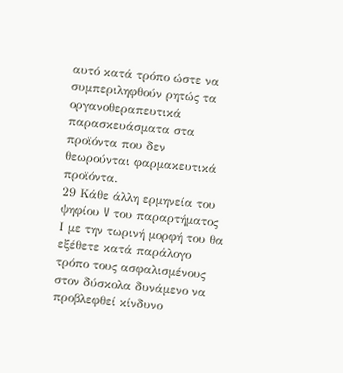αυτό κατά τρόπο ώστε να συμπεριληφθούν ρητώς τα οργανοθεραπευτικά παρασκευάσματα στα προϊόντα που δεν θεωρούνται φαρμακευτικά προϊόντα.
29 Κάθε άλλη ερμηνεία του ψηφίου V του παραρτήματος Ι με την τωρινή μορφή του θα εξέθετε κατά παράλογο τρόπο τους ασφαλισμένους στον δύσκολα δυνάμενο να προβλεφθεί κίνδυνο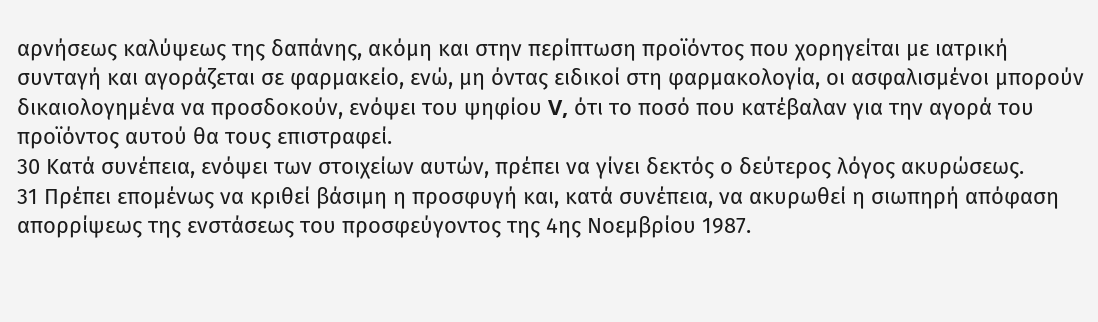αρνήσεως καλύψεως της δαπάνης, ακόμη και στην περίπτωση προϊόντος που χορηγείται με ιατρική συνταγή και αγοράζεται σε φαρμακείο, ενώ, μη όντας ειδικοί στη φαρμακολογία, οι ασφαλισμένοι μπορούν δικαιολογημένα να προσδοκούν, ενόψει του ψηφίου V, ότι το ποσό που κατέβαλαν για την αγορά του προϊόντος αυτού θα τους επιστραφεί.
30 Κατά συνέπεια, ενόψει των στοιχείων αυτών, πρέπει να γίνει δεκτός ο δεύτερος λόγος ακυρώσεως.
31 Πρέπει επομένως να κριθεί βάσιμη η προσφυγή και, κατά συνέπεια, να ακυρωθεί η σιωπηρή απόφαση απορρίψεως της ενστάσεως του προσφεύγοντος της 4ης Νοεμβρίου 1987.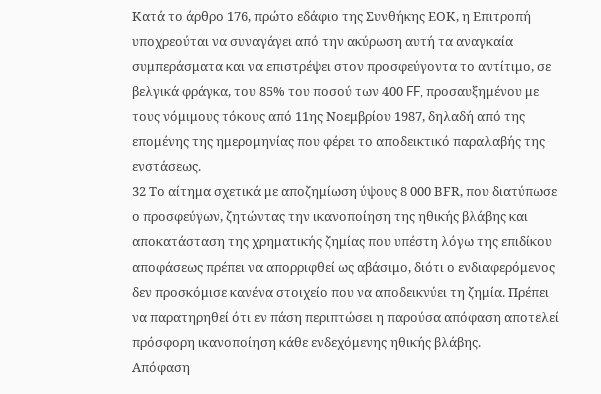Κατά το άρθρο 176, πρώτο εδάφιο της Συνθήκης ΕΟΚ, η Επιτροπή υποχρεούται να συναγάγει από την ακύρωση αυτή τα αναγκαία συμπεράσματα και να επιστρέψει στον προσφεύγοντα το αντίτιμο, σε βελγικά φράγκα, του 85% του ποσού των 400 FF, προσαυξημένου με τους νόμιμους τόκους από 11ης Νοεμβρίου 1987, δηλαδή από της επομένης της ημερομηνίας που φέρει το αποδεικτικό παραλαβής της ενστάσεως.
32 Το αίτημα σχετικά με αποζημίωση ύψους 8 000 ΒFR, που διατύπωσε ο προσφεύγων, ζητώντας την ικανοποίηση της ηθικής βλάβης και αποκατάσταση της χρηματικής ζημίας που υπέστη λόγω της επιδίκου αποφάσεως πρέπει να απορριφθεί ως αβάσιμο, διότι ο ενδιαφερόμενος δεν προσκόμισε κανένα στοιχείο που να αποδεικνύει τη ζημία. Πρέπει να παρατηρηθεί ότι εν πάση περιπτώσει η παρούσα απόφαση αποτελεί πρόσφορη ικανοποίηση κάθε ενδεχόμενης ηθικής βλάβης.
Απόφαση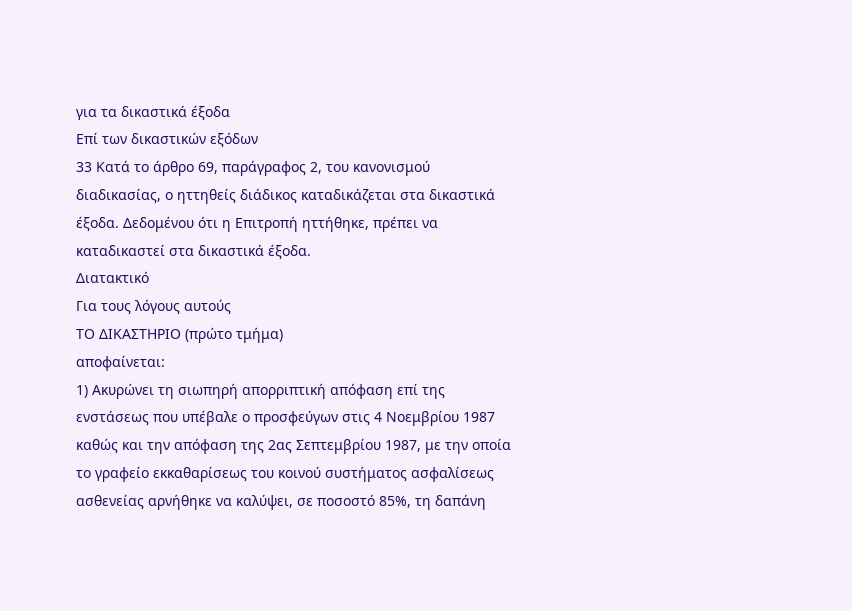για τα δικαστικά έξοδα
Επί των δικαστικών εξόδων
33 Κατά το άρθρο 69, παράγραφος 2, του κανονισμού διαδικασίας, ο ηττηθείς διάδικος καταδικάζεται στα δικαστικά έξοδα. Δεδομένου ότι η Επιτροπή ηττήθηκε, πρέπει να καταδικαστεί στα δικαστικά έξοδα.
Διατακτικό
Για τους λόγους αυτούς
ΤΟ ΔΙΚΑΣΤΗΡΙΟ (πρώτο τμήμα)
αποφαίνεται:
1) Ακυρώνει τη σιωπηρή απορριπτική απόφαση επί της ενστάσεως που υπέβαλε ο προσφεύγων στις 4 Νοεμβρίου 1987 καθώς και την απόφαση της 2ας Σεπτεμβρίου 1987, με την οποία το γραφείο εκκαθαρίσεως του κοινού συστήματος ασφαλίσεως ασθενείας αρνήθηκε να καλύψει, σε ποσοστό 85%, τη δαπάνη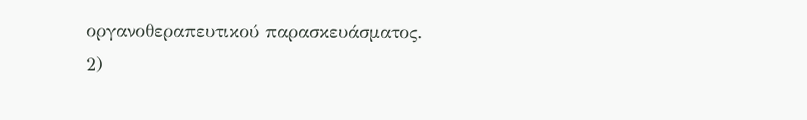οργανοθεραπευτικού παρασκευάσματος.
2)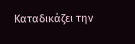Καταδικάζει την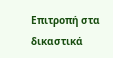Επιτροπή στα δικαστικά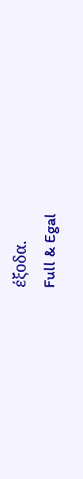έξοδα.
Full & Egal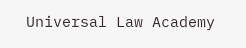Universal Law Academy